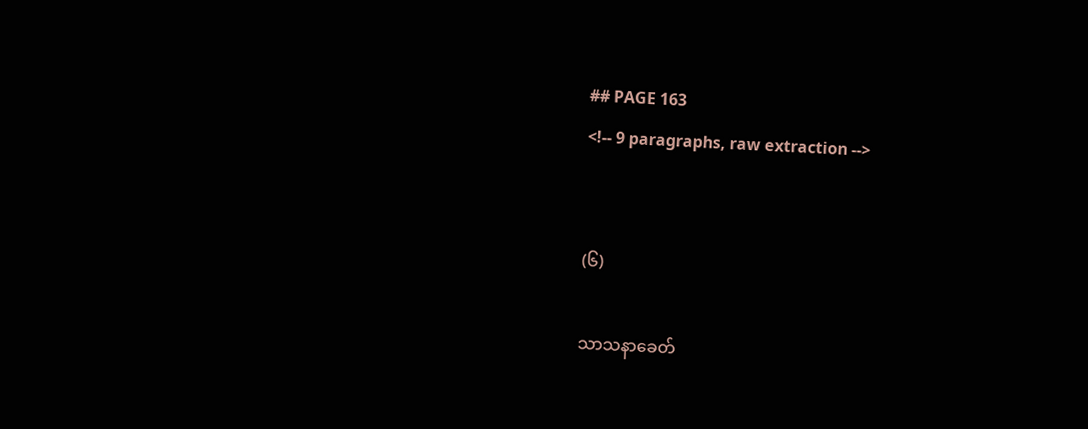## PAGE 163
<!-- 9 paragraphs, raw extraction -->


(၆)

သာသနာခေတ်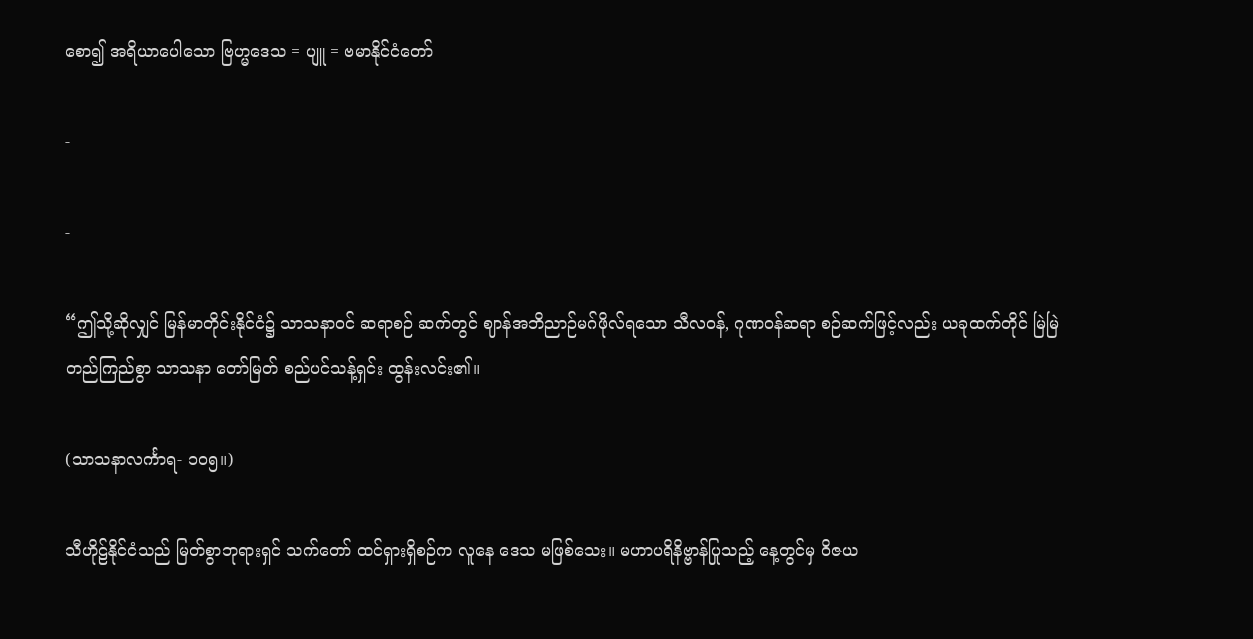စော၍ အရိယာပေါသော ဗြဟ္မဒေသ = ပျူ = ဗမာနိုင်ငံတော်

-

-

“ဤသို့ဆိုလျှင် မြန်မာတိုင်းနိုင်ငံ၌ သာသနာဝင် ဆရာစဉ် ဆက်တွင် ဈာန်အဘိညာဉ်မဂ်ဖိုလ်ရသော သီလ၀န်, ဂုဏဝန်ဆရာ စဉ်ဆက်ဖြင့်လည်း ယခုထက်တိုင် မြဲမြဲတည်ကြည်စွာ သာသနာ တော်မြတ် စည်ပင်သန့်ရှင်း ထွန်းလင်း၏။

(သာသနာလင်္ကာရ- ၁ဝ၅။)

သီဟိုဠ်နိုင်ငံသည် မြတ်စွာဘုရားရှင် သက်တော် ထင်ရှားရှိစဉ်က လူနေ ဒေသ မဖြစ်သေး။ မဟာပရိနိဗ္ဗာန်ပြုသည့် နေ့တွင်မှ ဝိဇယ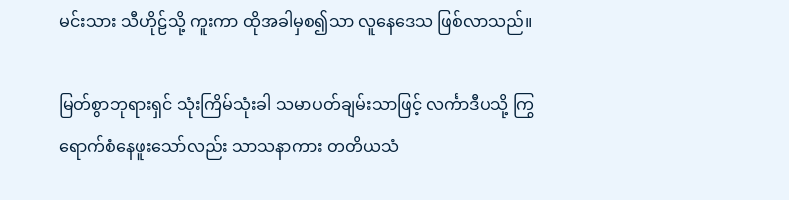မင်းသား သီဟိုဠ်သို့ ကူးကာ ထိုအခါမှစ၍သာ လူနေဒေသ ဖြစ်လာသည်။

မြတ်စွာဘုရားရှင် သုံးကြိမ်သုံးခါ သမာပတ်ချမ်းသာဖြင့် လင်္ကာဒီပသို့ ကြွရောက်စံနေဖူးသော်လည်း သာသနာကား တတိယသံ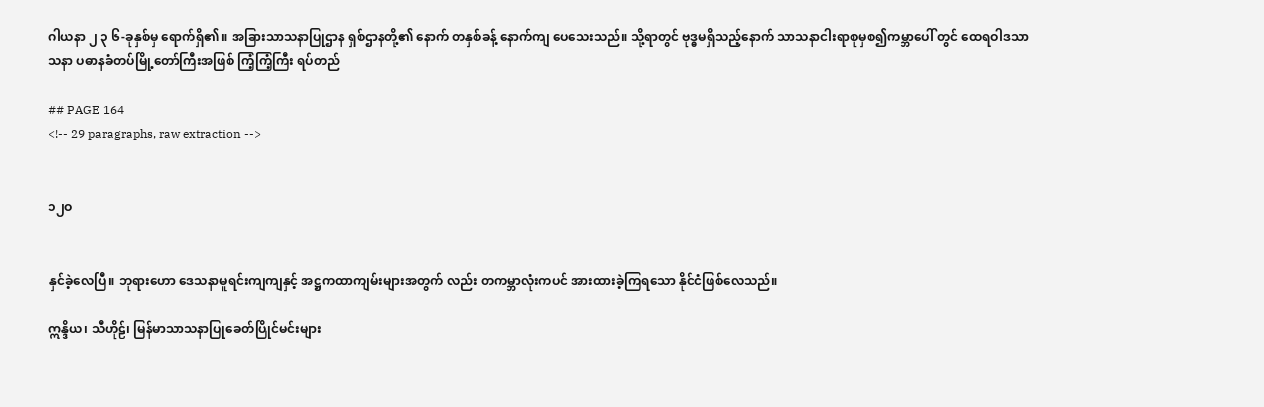ဂါယနာ ၂ ၃ ၆-ခုနှစ်မှ ရောက်ရှိ၏။ အခြားသာသနာပြုဌာန ရှစ်ဌာနတို့၏ နောက် တနှစ်ခန့် နောက်ကျ ပေသေးသည်။ သို့ရာတွင် ဗုဒ္ဓမရှိသည့်နောက် သာသနာငါးရာစုမှစ၍ကမ္ဘာပေါ် တွင် ထေရဝါဒသာသနာ ပဓာနခံတပ်မြို့တော်ကြီးအဖြစ် ကြံ့ကြံ့ကြီး ရပ်တည်

## PAGE 164
<!-- 29 paragraphs, raw extraction -->


၁၂ဝ


နှင်ခဲ့လေပြီ။ ဘုရားဟော ဒေသနာမူရင်းကျကျနှင့် အဋ္ဌကထာကျမ်းများအတွက် လည်း တကမ္ဘာလုံးကပင် အားထားခဲ့ကြရသော နိုင်ငံဖြစ်လေသည်။

ဣန္ဒိယ၊ သီဟိုဠ်၊ မြန်မာသာသနာပြုခေတ်ပြိုင်မင်းများ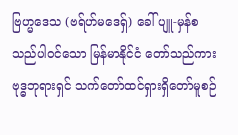ဗြဟ္မဒေသ (ဗရ်ဟ်မဒေရှ်) ခေါ် ပျူ-မှန်စသည်ပါဝင်သော မြန်မာနိုင်ငံ တော်သည်ကား ဗုဒ္ဓဘုရားရှင် သက်တော်ထင်ရှားရှိတော်မူစဉ်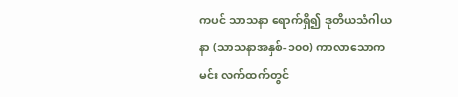ကပင် သာသနာ ရောက်ရှိ၍ ဒုတိယသံဂါယနာ (သာသနာအနှစ်-၁၀၀) ကာလာသောကမင်း လက်ထက်တွင်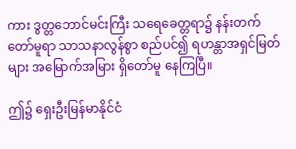ကား ဒွတ္တဘောင်မင်းကြီး သရေခေတ္တရာ၌ နန်းတက်တော်မူရာ သာသနာလွန်စွာ စည်ပင်၍ ရဟန္တာအရှင်မြတ်များ အမြောက်အမြား ရှိတော်မူ နေကြပြီ။

ဤ၌ ရှေးဦးမြန်မာနိုင်ငံ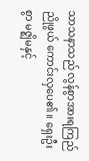သာသနာသည် လွန်စွာအားရကြည်ညိုဖွယ် ကောင်းလှပေ၏။ ရှေးဦးစွာ မဇ္ဈိမနှင့်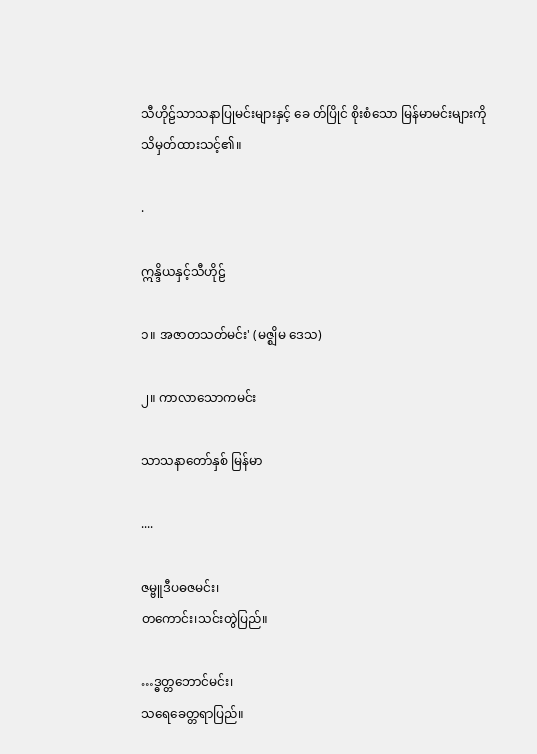သီဟိုဠ်သာသနာပြုမင်းများနှင့် ခေ တ်ပြိုင် စိုးစံသော မြန်မာမင်းများကို သိမှတ်ထားသင့်၏။

.

ဣန္ဒိယနှင့်သီဟိုဠ်

၁။ အဇာတသတ်မင်း' (မဇ္ဈိမ ဒေသ)

၂။ ကာလာသောကမင်း

သာသနာတော်နှစ် မြန်မာ

....

ဇမ္ဗူဒီပဓဇမင်း၊
တကောင်း၊သင်းတွဲပြည်။

…ဒ္ဓတ္တဘောင်မင်း၊
သရေခေတ္တရာပြည်။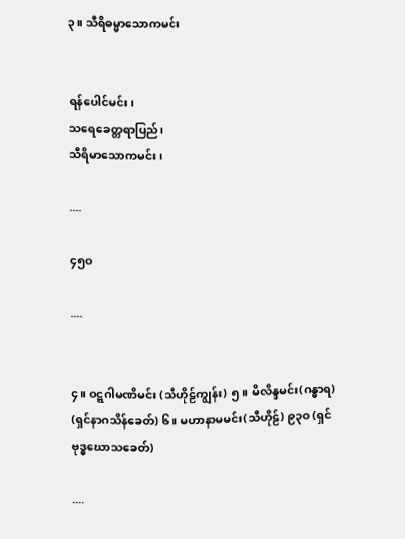၃။ သီရိဓမ္မာသောကမင်း


ရန်ပေါင်မင်း၊
သရေခေတ္တရာပြည်၊
သီရိမာသောကမင်း၊

....

၄၅ဝ

....


၄။ ဝဋ္ဋဂါမဏိမင်း (သီဟိုဠ်ကျွန်း) ၅။ မိလိန္ဒမင်း(ဂန္ဓာရ) (ရှင်နာဂသိန်ခေတ်) ၆။ မဟာနာမမင်း(သီဟိုဠ်) ၉၃ဝ (ရှင်ဗုဒ္ဓဃောသခေတ်)

....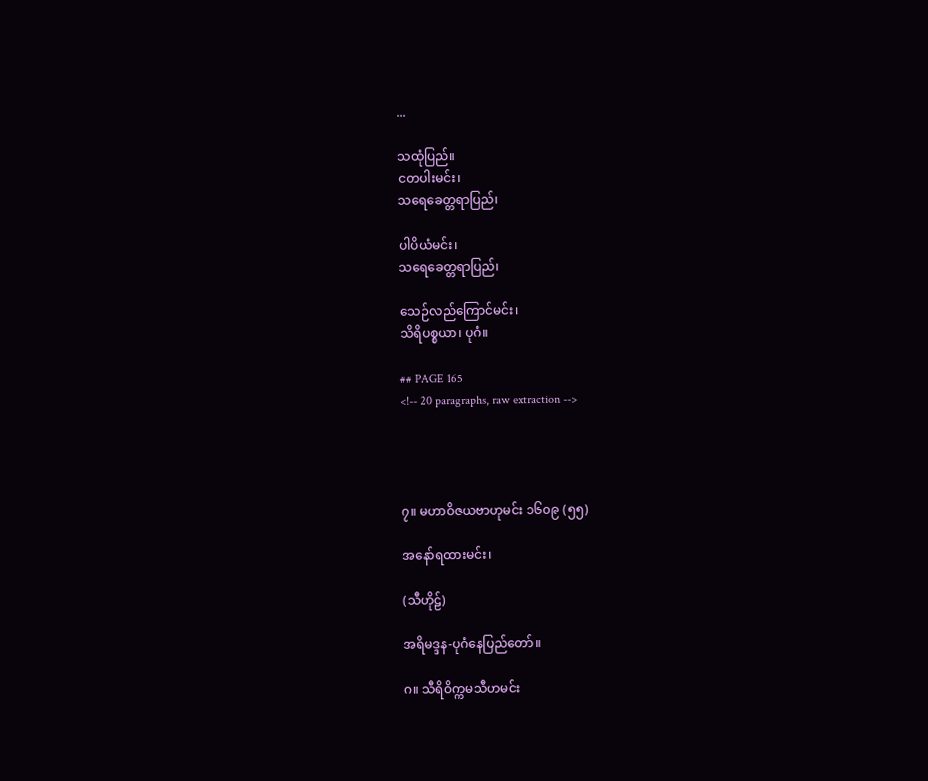...

သထုံပြည်။
ငတပါးမင်း၊
သရေခေတ္တရာပြည်၊

ပါပိယံမင်း၊
သရေခေတ္တရာပြည်၊

သေဉ်လည်ကြောင်မင်း၊
သိရိပစ္စယာ၊ ပုဂံ။

## PAGE 165
<!-- 20 paragraphs, raw extraction -->




၇။ မဟာဝိဇယဗာဟုမင်း ၁၆၀၉ (၅၅)

အနော်ရထားမင်း၊

(သီဟိုဠ်)

အရိမဒ္ဒန-ပုဂံနေပြည်တော်။

ဂ။ သီရိဝိက္ကမသီဟမင်း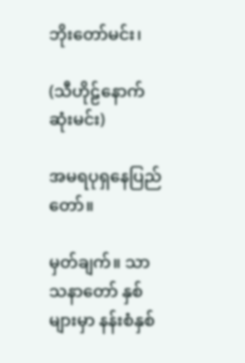ဘိုးတော်မင်း၊

(သီဟိုဠ်နောက်ဆုံးမင်း)

အမရပုရှနေပြည်တော်။

မှတ်ချက်။ သာသနာတော် နှစ်များမှာ နန်းစံနှစ်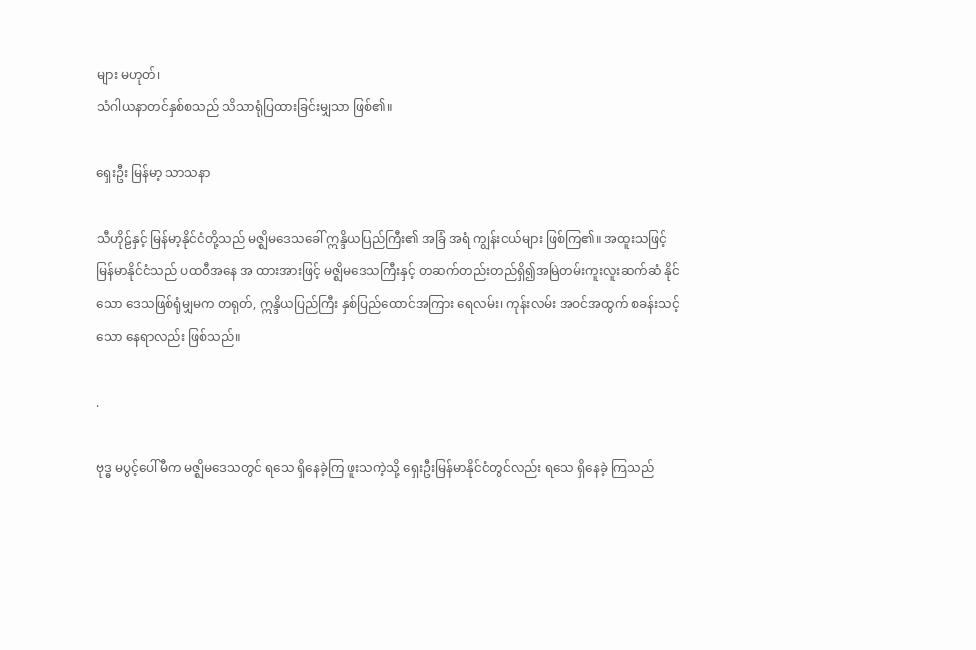များ မဟုတ်၊
သံဂါယနာတင်နှစ်စသည် သိသာရုံပြထားခြင်းမျှသာ ဖြစ်၏။

ရှေးဦး မြန်မာ့ သာသနာ

သီဟိုဠ်နှင့် မြန်မာ့နိုင်ငံတို့သည် မဇ္ဈိမဒေသခေါ် ဣန္ဒိယပြည်ကြီး၏ အခြံ အရံ ကျွန်းငယ်များ ဖြစ်ကြ၏။ အထူးသဖြင့် မြန်မာနိုင်ငံသည် ပထဝီအနေ အ ထားအားဖြင့် မဇ္ဈိမဒေသကြီးနှင့် တဆက်တည်းတည်ရှိ၍အမြဲတမ်းကူးလူးဆက်ဆံ နိုင်သော ဒေသဖြစ်ရုံမျှမက တရုတ်, ဣန္ဒိယပြည်ကြီး နှစ်ပြည်ထောင်အကြား ရေလမ်း၊ ကုန်းလမ်း အဝင်အထွက် စခန်းသင့်သော နေရာလည်း ဖြစ်သည်။

.

ဗုဒ္ဓ မပွင့်ပေါ်မီက မဇ္ဈိမဒေသတွင် ရသေ ရှိနေခဲ့ကြ ဖူးသကဲ့သို့ ရှေးဦးမြန်မာနိုင်ငံတွင်လည်း ရသေ ရှိနေခဲ့ ကြသည်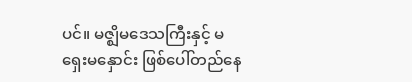ပင်။ မဇ္ဈိမဒေသကြီးနှင့် မရှေးမနှောင်း ဖြစ်ပေါ်တည်နေ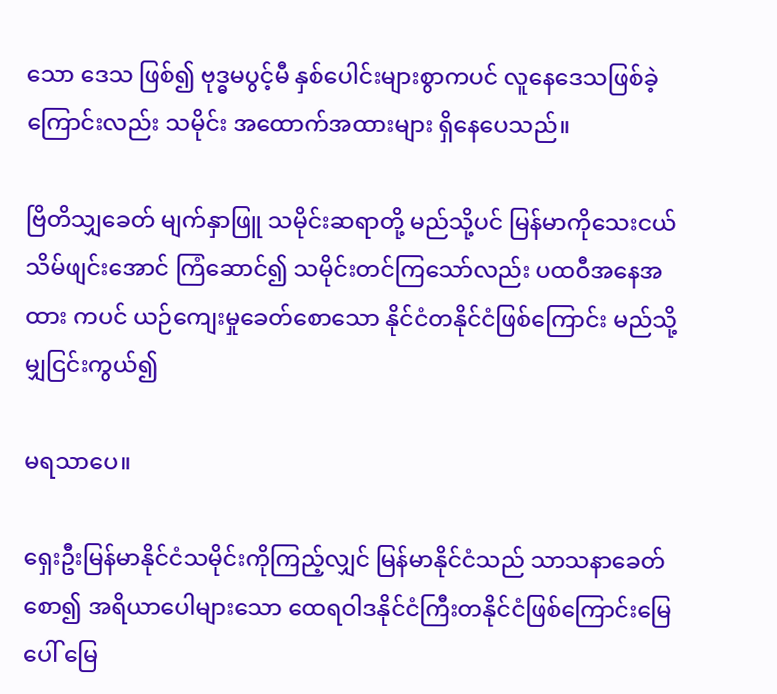သော ဒေသ ဖြစ်၍ ဗုဒ္ဓမပွင့်မီ နှစ်ပေါင်းများစွာကပင် လူနေဒေသဖြစ်ခဲ့ကြောင်းလည်း သမိုင်း အထောက်အထားများ ရှိနေပေသည်။

ဗြိတိသျှခေတ် မျက်နှာဖြူ သမိုင်းဆရာတို့ မည်သို့ပင် မြန်မာကိုသေးငယ် သိမ်ဖျင်းအောင် ကြံဆောင်၍ သမိုင်းတင်ကြသော်လည်း ပထဝီအနေအထား ကပင် ယဉ်ကျေးမှုခေတ်စောသော နိုင်ငံတနိုင်ငံဖြစ်ကြောင်း မည်သို့မျှငြင်းကွယ်၍

မရသာပေ။

ရှေးဦးမြန်မာနိုင်ငံသမိုင်းကိုကြည့်လျှင် မြန်မာနိုင်ငံသည် သာသနာခေတ် စော၍ အရိယာပေါများသော ထေရဝါဒနိုင်ငံကြီးတနိုင်ငံဖြစ်ကြောင်းမြေပေါ် မြေ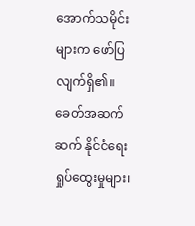အောက်သမိုင်းများက ဖော်ပြလျက်ရှိ၏။ ခေတ်အဆက်ဆက် နိုင်ငံရေး ရှုပ်ထွေးမှုများ၊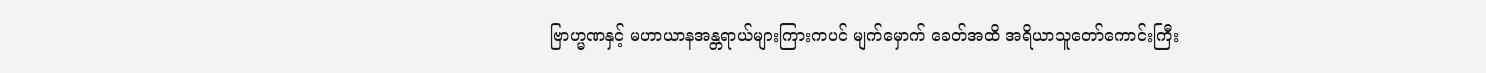ဗြာဟ္မဏနှင့် မဟာယာနအန္တရာယ်များကြားကပင် မျက်မှောက် ခေတ်အထိ အရိယာသူတော်ကောင်းကြီး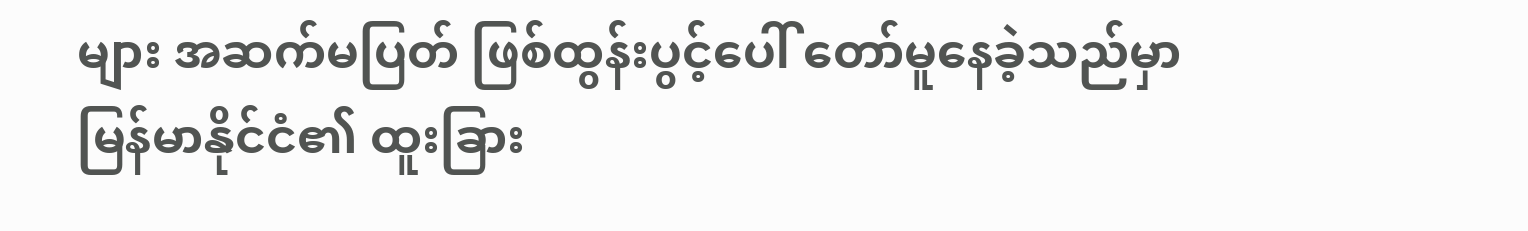များ အဆက်မပြတ် ဖြစ်ထွန်းပွင့်ပေါ် တော်မူနေခဲ့သည်မှာ မြန်မာနိုင်ငံ၏ ထူးခြား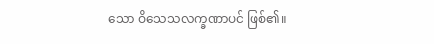သော ဝိသေသလက္ခဏာပင် ဖြစ်၏။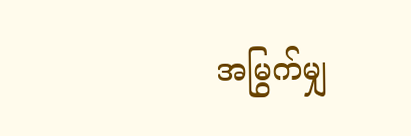အမြွက်မျှ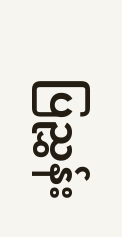ပြညွှန်း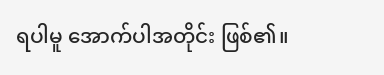ရပါမူ အောက်ပါအတိုင်း ဖြစ်၏။